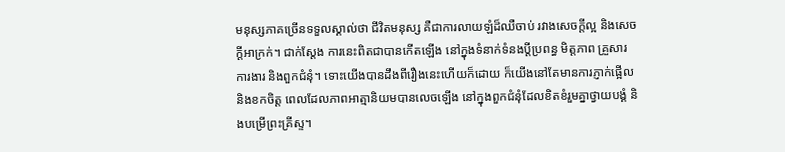មនុស្សភាគច្រើនទទួលស្គាល់ថា ជីវិតមនុស្ស គឺជាការលាយឡំដ៏ឈឺចាប់ រវាងសេចក្តីល្អ និងសេចក្តីអាក្រក់។ ជាក់ស្តែង ការនេះពិតជាបានកើតឡើង នៅក្នុងទំនាក់ទំនងប្តីប្រពន្ធ មិត្តភាព គ្រួសារ ការងារ និងពួកជំនុំ។ ទោះយើងបានដឹងពីរឿងនេះហើយក៏ដោយ ក៏យើងនៅតែមានការភ្ញាក់ផ្អើល និងខកចិត្ត ពេលដែលភាពអាត្មានិយមបានលេចឡើង នៅក្នុងពួកជំនុំដែលខិតខំរួមគ្នាថ្វាយបង្គំ និងបម្រើព្រះគ្រីស្ទ។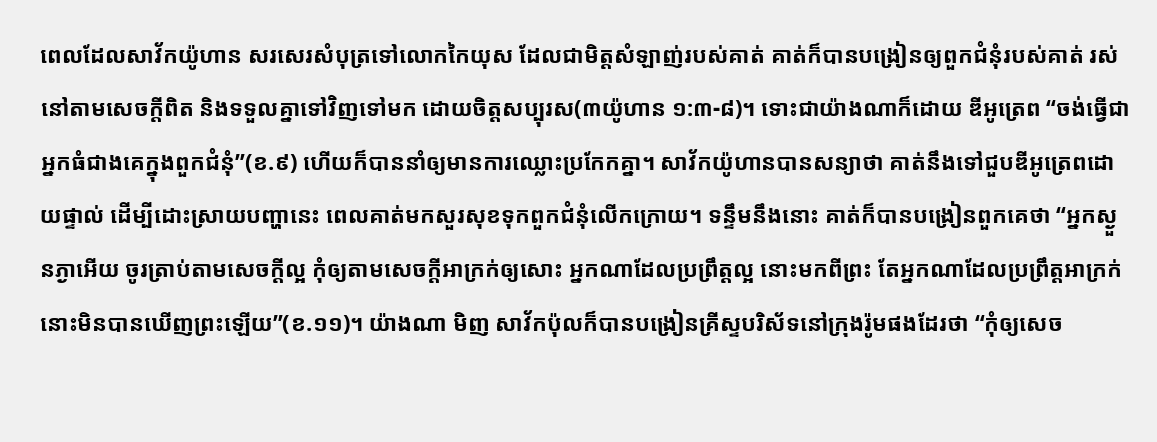ពេលដែលសាវ័កយ៉ូហាន សរសេរសំបុត្រទៅលោកកៃយុស ដែលជាមិត្តសំឡាញ់របស់គាត់ គាត់ក៏បានបង្រៀនឲ្យពួកជំនុំរបស់គាត់ រស់នៅតាមសេចក្តីពិត និងទទួលគ្នាទៅវិញទៅមក ដោយចិត្តសប្បុរស(៣យ៉ូហាន ១:៣-៨)។ ទោះជាយ៉ាងណាក៏ដោយ ឌីអូត្រេព “ចង់ធ្វើជាអ្នកធំជាងគេក្នុងពួកជំនុំ”(ខ.៩) ហើយក៏បាននាំឲ្យមានការឈ្លោះប្រកែកគ្នា។ សាវ័កយ៉ូហានបានសន្យាថា គាត់នឹងទៅជួបឌីអូត្រេពដោយផ្ទាល់ ដើម្បីដោះស្រាយបញ្ហានេះ ពេលគាត់មកសួរសុខទុកពួកជំនុំលើកក្រោយ។ ទន្ទឹមនឹងនោះ គាត់ក៏បានបង្រៀនពួកគេថា “អ្នកស្ងួនភ្ងាអើយ ចូរត្រាប់តាមសេចក្តីល្អ កុំឲ្យតាមសេចក្តីអាក្រក់ឲ្យសោះ អ្នកណាដែលប្រព្រឹត្តល្អ នោះមកពីព្រះ តែអ្នកណាដែលប្រព្រឹត្តអាក្រក់ នោះមិនបានឃើញព្រះឡើយ”(ខ.១១)។ យ៉ាងណា មិញ សាវ័កប៉ុលក៏បានបង្រៀនគ្រីស្ទបរិស័ទនៅក្រុងរ៉ូមផងដែរថា “កុំឲ្យសេច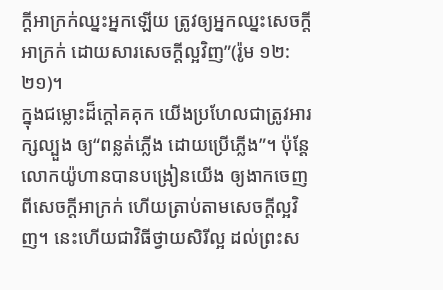ក្តីអាក្រក់ឈ្នះអ្នកឡើយ ត្រូវឲ្យអ្នកឈ្នះសេចក្តីអាក្រក់ ដោយសារសេចក្តីល្អវិញ”(រ៉ូម ១២:២១)។
ក្នុងជម្លោះដ៏ក្តៅគគុក យើងប្រហែលជាត្រូវអារក្សល្បួង ឲ្យ“ពន្លត់ភ្លើង ដោយប្រើភ្លើង”។ ប៉ុន្តែ លោកយ៉ូហានបានបង្រៀនយើង ឲ្យងាកចេញពីសេចក្តីអាក្រក់ ហើយត្រាប់តាមសេចក្តីល្អវិញ។ នេះហើយជាវិធីថ្វាយសិរីល្អ ដល់ព្រះស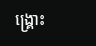ង្គ្រោះ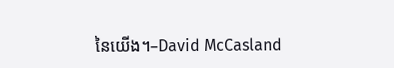នៃយើង។–David McCasland